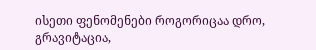ისეთი ფენომენები როგორიცაა დრო, გრავიტაცია,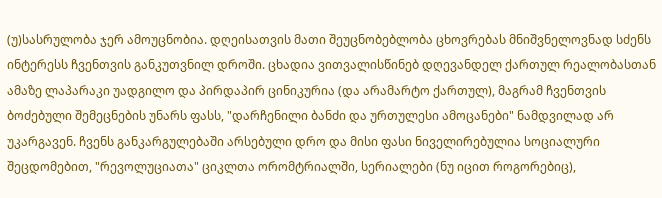(უ)სასრულობა ჯერ ამოუცნობია. დღეისათვის მათი შეუცნობებლობა ცხოვრებას მნიშვნელოვნად სძენს ინტერესს ჩვენთვის განკუთვნილ დროში. ცხადია ვითვალისწინებ დღევანდელ ქართულ რეალობასთან ამაზე ლაპარაკი უადგილო და პირდაპირ ცინიკურია (და არამარტო ქართულ), მაგრამ ჩვენთვის ბოძებული შემეცნების უნარს ფასს, "დარჩენილი ბანძი და ურთულესი ამოცანები" ნამდვილად არ უკარგავენ. ჩვენს განკარგულებაში არსებული დრო და მისი ფასი ნიველირებულია სოციალური შეცდომებით, "რევოლუციათა" ციკლთა ორომტრიალში, სერიალები (ნუ იცით როგორებიც),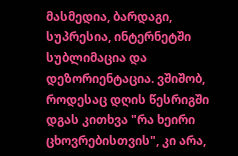მასმედია, ბარდაგი, სუპრესია, ინტერნეტში სუბლიმაცია და დეზორიენტაცია. ვშიშობ, როდესაც დღის წესრიგში დგას კითხვა "რა ხეირი ცხოვრებისთვის", კი არა,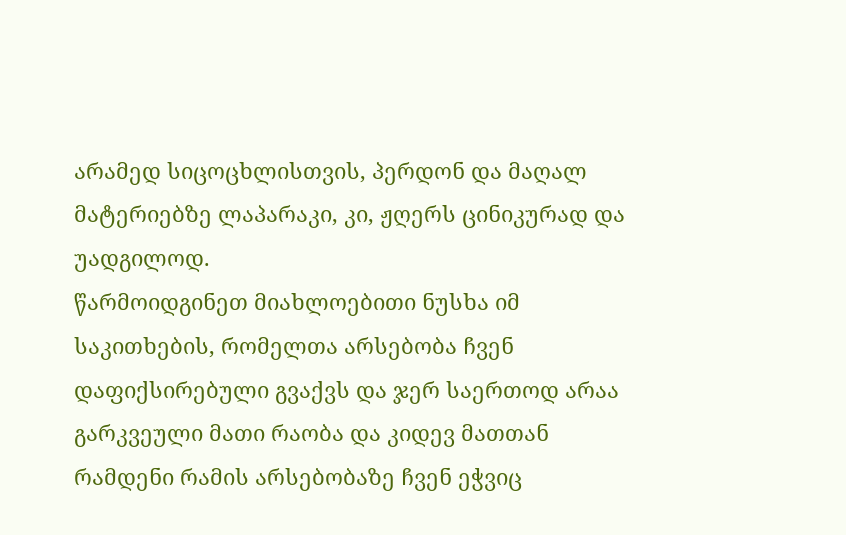არამედ სიცოცხლისთვის, პერდონ და მაღალ მატერიებზე ლაპარაკი, კი, ჟღერს ცინიკურად და უადგილოდ.
წარმოიდგინეთ მიახლოებითი ნუსხა იმ საკითხების, რომელთა არსებობა ჩვენ დაფიქსირებული გვაქვს და ჯერ საერთოდ არაა გარკვეული მათი რაობა და კიდევ მათთან რამდენი რამის არსებობაზე ჩვენ ეჭვიც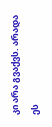კი არა გვაქვს. არადა ეს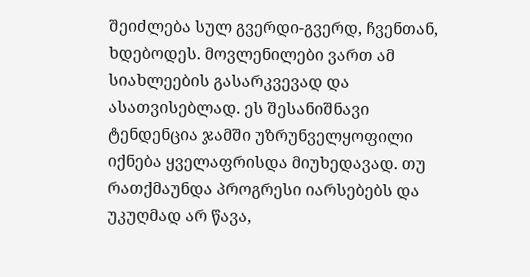შეიძლება სულ გვერდი-გვერდ, ჩვენთან, ხდებოდეს. მოვლენილები ვართ ამ სიახლეების გასარკვევად და ასათვისებლად. ეს შესანიშნავი ტენდენცია ჯამში უზრუნველყოფილი იქნება ყველაფრისდა მიუხედავად. თუ რათქმაუნდა პროგრესი იარსებებს და უკუღმად არ წავა,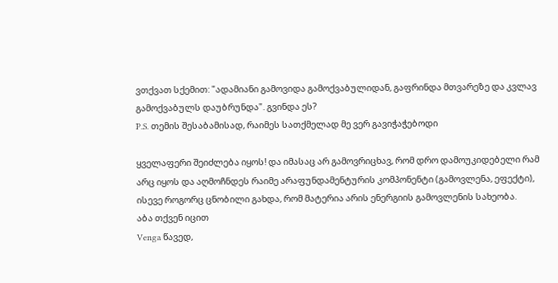ვთქვათ სქემით: "ადამიანი გამოვიდა გამოქვაბულიდან, გაფრინდა მთვარეზე და კვლავ გამოქვაბულს დაუბრუნდა". გვინდა ეს?
P.S. თემის შესაბამისად, რაიმეს სათქმელად მე ვერ გავიჭაჭებოდი

ყველაფერი შეიძლება იყოს! და იმასაც არ გამოვრიცხავ, რომ დრო დამოუკიდებელი რამ არც იყოს და აღმოჩნდეს რაიმე არაფუნდამენტურის კომპონენტი (გამოვლენა, ეფექტი), ისევე როგორც ცნობილი გახდა, რომ მატერია არის ენერგიის გამოვლენის სახეობა.
აბა თქვენ იცით
Venga წავედ,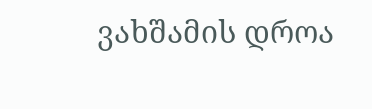ვახშამის დროა